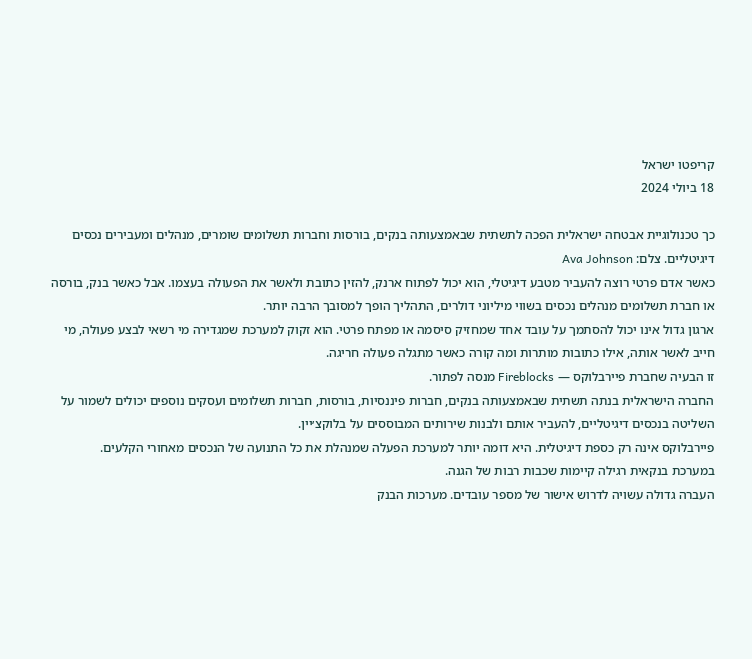קריפטו ישראל
18 ביולי 2024

כך טכנולוגיית אבטחה ישראלית הפכה לתשתית שבאמצעותה בנקים, בורסות וחברות תשלומים שומרים, מנהלים ומעבירים נכסים דיגיטליים. צלם: Ava Johnson
כאשר אדם פרטי רוצה להעביר מטבע דיגיטלי, הוא יכול לפתוח ארנק, להזין כתובת ולאשר את הפעולה בעצמו. אבל כאשר בנק, בורסה או חברת תשלומים מנהלים נכסים בשווי מיליוני דולרים, התהליך הופך למסובך הרבה יותר.
ארגון גדול אינו יכול להסתמך על עובד אחד שמחזיק סיסמה או מפתח פרטי. הוא זקוק למערכת שמגדירה מי רשאי לבצע פעולה, מי חייב לאשר אותה, אילו כתובות מותרות ומה קורה כאשר מתגלה פעולה חריגה.
זו הבעיה שחברת פיירבלוקס — Fireblocks מנסה לפתור.
החברה הישראלית בנתה תשתית שבאמצעותה בנקים, חברות פיננסיות, בורסות, חברות תשלומים ועסקים נוספים יכולים לשמור על השליטה בנכסים דיגיטליים, להעביר אותם ולבנות שירותים המבוססים על בלוקצ׳יין.
פיירבלוקס אינה רק כספת דיגיטלית. היא דומה יותר למערכת הפעלה שמנהלת את כל התנועה של הנכסים מאחורי הקלעים.
במערכת בנקאית רגילה קיימות שכבות רבות של הגנה.
העברה גדולה עשויה לדרוש אישור של מספר עובדים. מערכות הבנק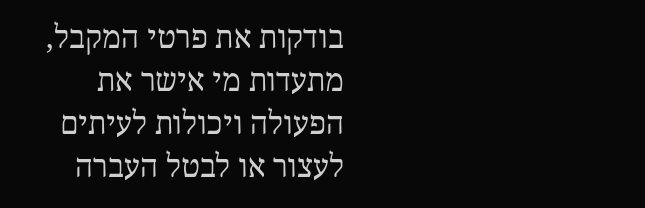בודקות את פרטי המקבל, מתעדות מי אישר את הפעולה ויכולות לעיתים לעצור או לבטל העברה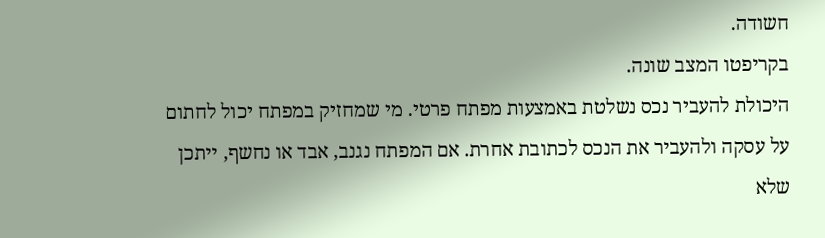חשודה.
בקריפטו המצב שונה.
היכולת להעביר נכס נשלטת באמצעות מפתח פרטי. מי שמחזיק במפתח יכול לחתום על עסקה ולהעביר את הנכס לכתובת אחרת. אם המפתח נגנב, אבד או נחשף, ייתכן שלא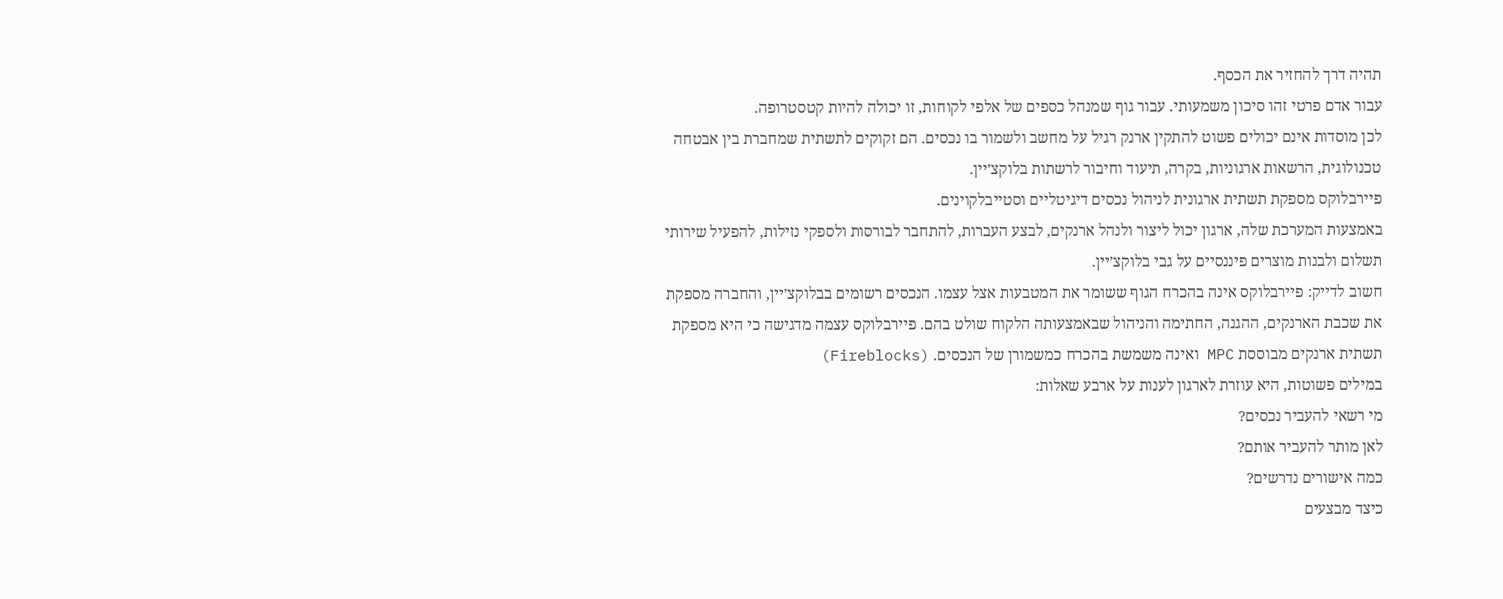תהיה דרך להחזיר את הכסף.
עבור אדם פרטי זהו סיכון משמעותי. עבור גוף שמנהל כספים של אלפי לקוחות, זו יכולה להיות קטסטרופה.
לכן מוסדות אינם יכולים פשוט להתקין ארנק רגיל על מחשב ולשמור בו נכסים. הם זקוקים לתשתית שמחברת בין אבטחה טכנולוגית, הרשאות ארגוניות, בקרה, תיעוד וחיבור לרשתות בלוקצ׳יין.
פיירבלוקס מספקת תשתית ארגונית לניהול נכסים דיגיטליים וסטייבלקוינים.
באמצעות המערכת שלה, ארגון יכול ליצור ולנהל ארנקים, לבצע העברות, להתחבר לבורסות ולספקי נזילות, להפעיל שירותי תשלום ולבנות מוצרים פיננסיים על גבי בלוקצ׳יין.
חשוב לדייק: פיירבלוקס אינה בהכרח הגוף ששומר את המטבעות אצל עצמו. הנכסים רשומים בבלוקצ׳יין, והחברה מספקת את שכבת הארנקים, ההגנה, החתימה והניהול שבאמצעותה הלקוח שולט בהם. פיירבלוקס עצמה מדגישה כי היא מספקת תשתית ארנקים מבוססת MPC ואינה משמשת בהכרח כמשמורן של הנכסים. (Fireblocks)
במילים פשוטות, היא עוזרת לארגון לענות על ארבע שאלות:
מי רשאי להעביר נכסים?
לאן מותר להעביר אותם?
כמה אישורים נדרשים?
כיצד מבצעים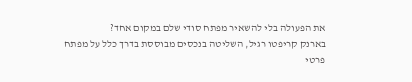את הפעולה בלי להשאיר מפתח סודי שלם במקום אחד?
בארנק קריפטו רגיל, השליטה בנכסים מבוססת בדרך כלל על מפתח פרטי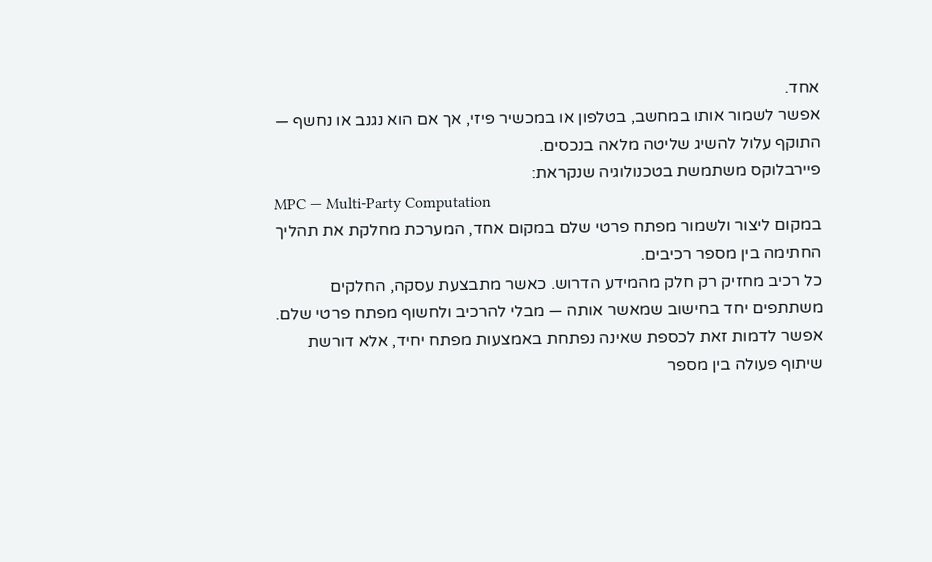אחד.
אפשר לשמור אותו במחשב, בטלפון או במכשיר פיזי, אך אם הוא נגנב או נחשף — התוקף עלול להשיג שליטה מלאה בנכסים.
פיירבלוקס משתמשת בטכנולוגיה שנקראת:
MPC — Multi-Party Computation
במקום ליצור ולשמור מפתח פרטי שלם במקום אחד, המערכת מחלקת את תהליך החתימה בין מספר רכיבים.
כל רכיב מחזיק רק חלק מהמידע הדרוש. כאשר מתבצעת עסקה, החלקים משתתפים יחד בחישוב שמאשר אותה — מבלי להרכיב ולחשוף מפתח פרטי שלם.
אפשר לדמות זאת לכספת שאינה נפתחת באמצעות מפתח יחיד, אלא דורשת שיתוף פעולה בין מספר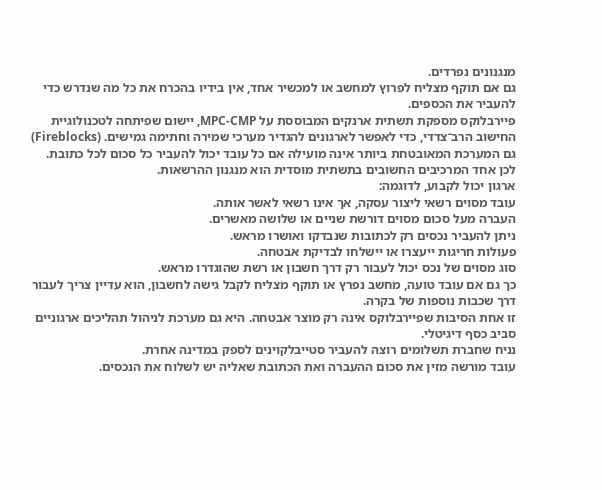מנגנונים נפרדים.
גם אם תוקף מצליח לפרוץ למחשב או למכשיר אחד, אין בידיו בהכרח את כל מה שנדרש כדי להעביר את הכספים.
פיירבלוקס מספקת תשתית ארנקים המבוססת על MPC-CMP, יישום שפיתחה לטכנולוגיית החישוב הרב־צדדי, כדי לאפשר לארגונים להגדיר מערכי שמירה וחתימה גמישים. (Fireblocks)
גם המערכת המאובטחת ביותר אינה מועילה אם כל עובד יכול להעביר כל סכום לכל כתובת.
לכן אחד המרכיבים החשובים בתשתית מוסדית הוא מנגנון ההרשאות.
ארגון יכול לקבוע, לדוגמה:
עובד מסוים רשאי ליצור עסקה, אך אינו רשאי לאשר אותה.
העברה מעל סכום מסוים דורשת שניים או שלושה מאשרים.
ניתן להעביר נכסים רק לכתובות שנבדקו ואושרו מראש.
פעולות חריגות ייעצרו או יישלחו לבדיקת אבטחה.
סוג מסוים של נכס יכול לעבור רק דרך חשבון או רשת שהוגדרו מראש.
כך גם אם עובד טועה, מחשב נפרץ או תוקף מצליח לקבל גישה לחשבון, הוא עדיין צריך לעבור דרך שכבות נוספות של בקרה.
זו אחת הסיבות שפיירבלוקס אינה רק מוצר אבטחה. היא גם מערכת לניהול תהליכים ארגוניים סביב כסף דיגיטלי.
נניח שחברת תשלומים רוצה להעביר סטייבלקוינים לספק במדינה אחרת.
עובד מורשה מזין את סכום ההעברה ואת הכתובת שאליה יש לשלוח את הנכסים.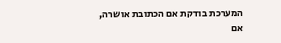המערכת בודקת אם הכתובת אושרה, אם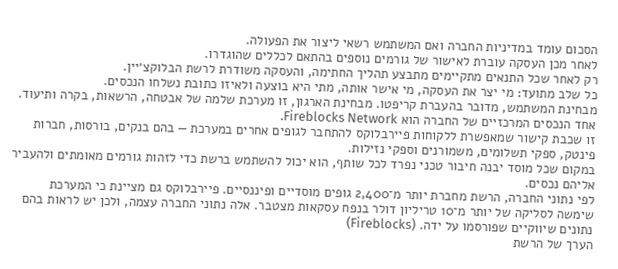הסכום עומד במדיניות החברה ואם המשתמש רשאי ליצור את הפעולה.
לאחר מכן העסקה עוברת לאישור של גורמים נוספים בהתאם לכללים שהוגדרו.
רק לאחר שכל התנאים מתקיימים מתבצע תהליך החתימה, והעסקה משודרת לרשת הבלוקצ׳יין.
כל שלב מתועד: מי יצר את העסקה, מי אישר אותה, מתי היא בוצעה ולאיזו כתובת נשלחו הנכסים.
מבחינת המשתמש, מדובר בהעברת קריפטו. מבחינת הארגון, זו מערכת שלמה של אבטחה, הרשאות, בקרה ותיעוד.
אחד הנכסים המרכזיים של החברה הוא Fireblocks Network.
זו שכבת קישור שמאפשרת ללקוחות פיירבלוקס להתחבר לגופים אחרים במערכת — בהם בנקים, בורסות, חברות פינטק, ספקי תשלומים, משמורנים וספקי נזילות.
במקום שכל מוסד יבנה חיבור טכני נפרד לכל שותף, הוא יכול להשתמש ברשת כדי לזהות גורמים מאומתים ולהעביר אליהם נכסים.
לפי נתוני החברה, הרשת מחברת יותר מ־2,400 גופים מוסדיים ופיננסיים. פיירבלוקס גם מציינת כי המערכת שימשה לסליקה של יותר מ־10 טריליון דולר בנפח עסקאות מצטבר. אלה נתוני החברה עצמה, ולכן יש לראות בהם נתונים שיווקיים שפורסמו על ידה. (Fireblocks)
הערך של הרשת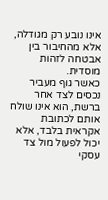אינו נובע רק מגודלה, אלא מהחיבור בין אבטחה לזהות מוסדית.
כאשר גוף מעביר נכסים לצד אחר ברשת, הוא אינו שולח אותם לכתובת אקראית בלבד, אלא יכול לפעול מול צד עסקי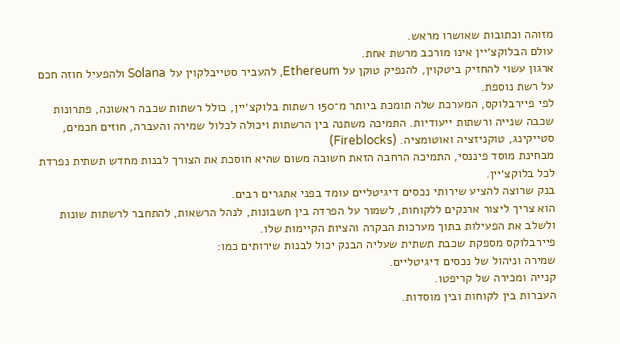מזוהה וכתובות שאושרו מראש.
עולם הבלוקצ׳יין אינו מורכב מרשת אחת.
ארגון עשוי להחזיק ביטקוין, להנפיק טוקן על Ethereum, להעביר סטייבלקוין על Solana ולהפעיל חוזה חכם על רשת נוספת.
לפי פיירבלוקס, המערכת שלה תומכת ביותר מ־150 רשתות בלוקצ׳יין, כולל רשתות שכבה ראשונה, פתרונות שכבה שנייה ורשתות ייעודיות. התמיכה משתנה בין הרשתות ויכולה לכלול שמירה והעברה, חוזים חכמים, סטייקינג, טוקניזציה ואוטומציה. (Fireblocks)
מבחינת מוסד פיננסי, התמיכה הרחבה הזאת חשובה משום שהיא חוסכת את הצורך לבנות מחדש תשתית נפרדת לכל בלוקצ׳יין.
בנק שרוצה להציע שירותי נכסים דיגיטליים עומד בפני אתגרים רבים.
הוא צריך ליצור ארנקים ללקוחות, לשמור על הפרדה בין חשבונות, לנהל הרשאות, להתחבר לרשתות שונות ולשלב את הפעילות בתוך מערכות הבקרה והציות הקיימות שלו.
פיירבלוקס מספקת שכבת תשתית שעליה הבנק יכול לבנות שירותים כמו:
שמירה וניהול של נכסים דיגיטליים.
קנייה ומכירה של קריפטו.
העברות בין לקוחות ובין מוסדות.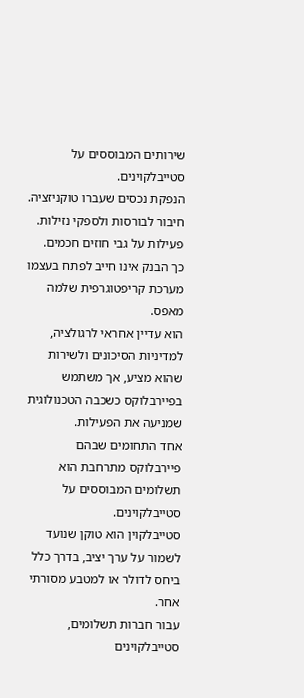שירותים המבוססים על סטייבלקוינים.
הנפקת נכסים שעברו טוקניזציה.
חיבור לבורסות ולספקי נזילות.
פעילות על גבי חוזים חכמים.
כך הבנק אינו חייב לפתח בעצמו מערכת קריפטוגרפית שלמה מאפס.
הוא עדיין אחראי לרגולציה, למדיניות הסיכונים ולשירות שהוא מציע, אך משתמש בפיירבלוקס כשכבה הטכנולוגית שמניעה את הפעילות.
אחד התחומים שבהם פיירבלוקס מתרחבת הוא תשלומים המבוססים על סטייבלקוינים.
סטייבלקוין הוא טוקן שנועד לשמור על ערך יציב, בדרך כלל ביחס לדולר או למטבע מסורתי אחר.
עבור חברות תשלומים, סטייבלקוינים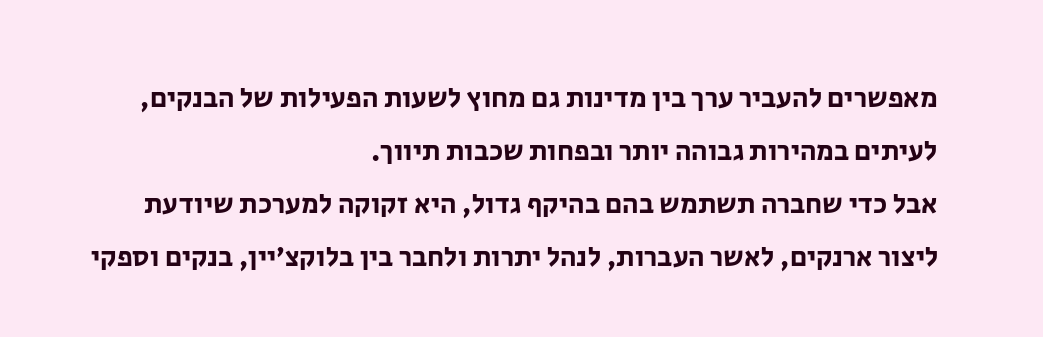מאפשרים להעביר ערך בין מדינות גם מחוץ לשעות הפעילות של הבנקים, לעיתים במהירות גבוהה יותר ובפחות שכבות תיווך.
אבל כדי שחברה תשתמש בהם בהיקף גדול, היא זקוקה למערכת שיודעת ליצור ארנקים, לאשר העברות, לנהל יתרות ולחבר בין בלוקצ׳יין, בנקים וספקי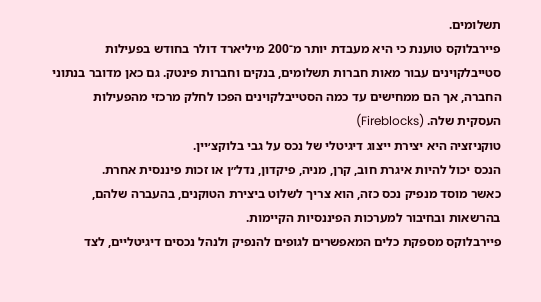תשלומים.
פיירבלוקס טוענת כי היא מעבדת יותר מ־200 מיליארד דולר בחודש בפעילות סטייבלקוינים עבור מאות חברות תשלומים, בנקים וחברות פינטק. גם כאן מדובר בנתוני החברה, אך הם ממחישים עד כמה הסטייבלקוינים הפכו לחלק מרכזי מהפעילות העסקית שלה. (Fireblocks)
טוקניזציה היא יצירת ייצוג דיגיטלי של נכס על גבי בלוקצ׳יין.
הנכס יכול להיות איגרת חוב, קרן, מניה, פיקדון, נדל״ן או זכות פיננסית אחרת.
כאשר מוסד מנפיק נכס כזה, הוא צריך לשלוט ביצירת הטוקנים, בהעברה שלהם, בהרשאות ובחיבור למערכות הפיננסיות הקיימות.
פיירבלוקס מספקת כלים המאפשרים לגופים להנפיק ולנהל נכסים דיגיטליים, לצד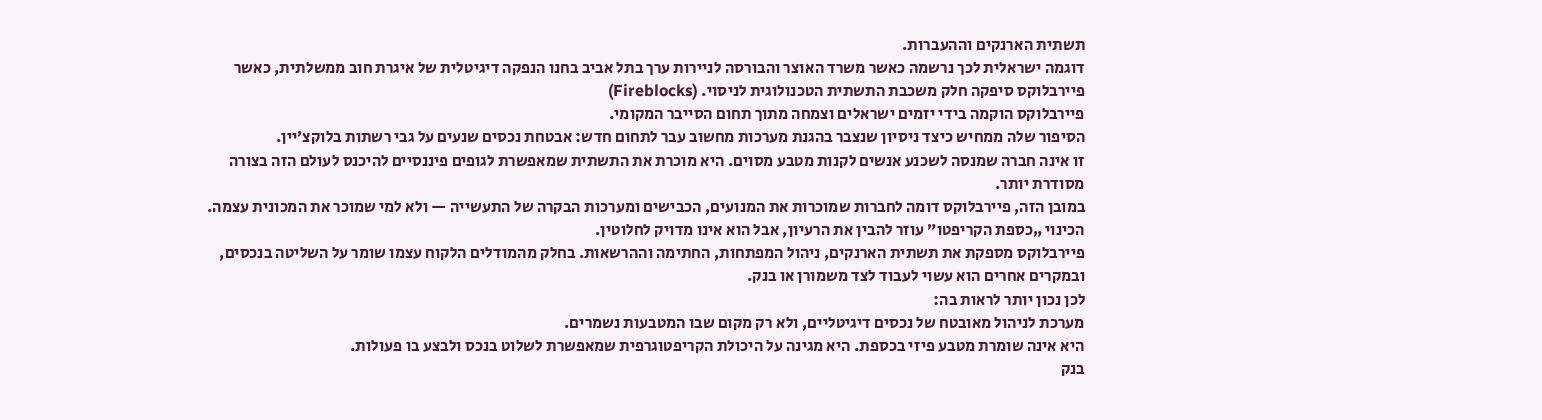תשתית הארנקים וההעברות.
דוגמה ישראלית לכך נרשמה כאשר משרד האוצר והבורסה לניירות ערך בתל אביב בחנו הנפקה דיגיטלית של איגרת חוב ממשלתית, כאשר פיירבלוקס סיפקה חלק משכבת התשתית הטכנולוגית לניסוי. (Fireblocks)
פיירבלוקס הוקמה בידי יזמים ישראלים וצמחה מתוך תחום הסייבר המקומי.
הסיפור שלה ממחיש כיצד ניסיון שנצבר בהגנת מערכות מחשוב עבר לתחום חדש: אבטחת נכסים שנעים על גבי רשתות בלוקצ׳יין.
זו אינה חברה שמנסה לשכנע אנשים לקנות מטבע מסוים. היא מוכרת את התשתית שמאפשרת לגופים פיננסיים להיכנס לעולם הזה בצורה מסודרת יותר.
במובן הזה, פיירבלוקס דומה לחברות שמוכרות את המנועים, הכבישים ומערכות הבקרה של התעשייה — ולא למי שמוכר את המכונית עצמה.
הכינוי „כספת הקריפטו” עוזר להבין את הרעיון, אבל הוא אינו מדויק לחלוטין.
פיירבלוקס מספקת את תשתית הארנקים, ניהול המפתחות, החתימה וההרשאות. בחלק מהמודלים הלקוח עצמו שומר על השליטה בנכסים, ובמקרים אחרים הוא עשוי לעבוד לצד משמורן או בנק.
לכן נכון יותר לראות בה:
מערכת לניהול מאובטח של נכסים דיגיטליים, ולא רק מקום שבו המטבעות נשמרים.
היא אינה שומרת מטבע פיזי בכספת. היא מגינה על היכולת הקריפטוגרפית שמאפשרת לשלוט בנכס ולבצע בו פעולות.
בנק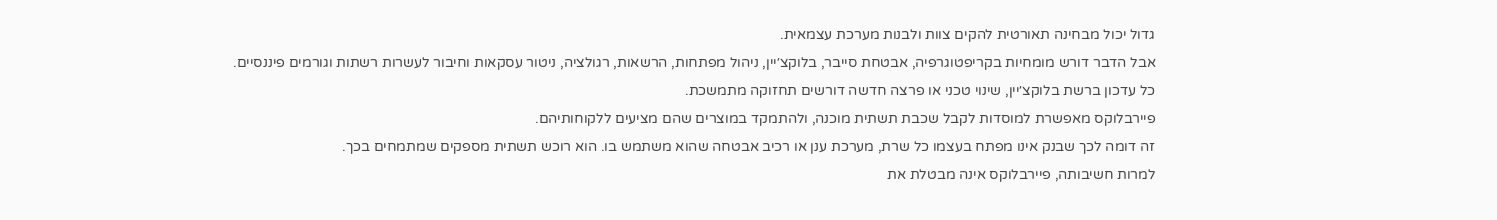גדול יכול מבחינה תאורטית להקים צוות ולבנות מערכת עצמאית.
אבל הדבר דורש מומחיות בקריפטוגרפיה, אבטחת סייבר, בלוקצ׳יין, ניהול מפתחות, הרשאות, רגולציה, ניטור עסקאות וחיבור לעשרות רשתות וגורמים פיננסיים.
כל עדכון ברשת בלוקצ׳יין, שינוי טכני או פרצה חדשה דורשים תחזוקה מתמשכת.
פיירבלוקס מאפשרת למוסדות לקבל שכבת תשתית מוכנה, ולהתמקד במוצרים שהם מציעים ללקוחותיהם.
זה דומה לכך שבנק אינו מפתח בעצמו כל שרת, מערכת ענן או רכיב אבטחה שהוא משתמש בו. הוא רוכש תשתית מספקים שמתמחים בכך.
למרות חשיבותה, פיירבלוקס אינה מבטלת את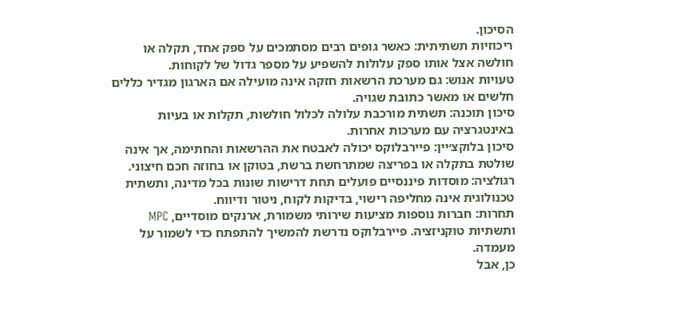הסיכון.
ריכוזיות תשתיתית: כאשר גופים רבים מסתמכים על ספק אחד, תקלה או חולשה אצל אותו ספק עלולות להשפיע על מספר גדול של לקוחות.
טעויות אנוש: גם מערכת הרשאות חזקה אינה מועילה אם הארגון מגדיר כללים חלשים או מאשר כתובת שגויה.
סיכון תוכנה: תשתית מורכבת עלולה לכלול חולשות, תקלות או בעיות באינטגרציה עם מערכות אחרות.
סיכון בלוקצ׳יין: פיירבלוקס יכולה לאבטח את ההרשאות והחתימה, אך אינה שולטת בתקלה או בפריצה שמתרחשת ברשת, בטוקן או בחוזה חכם חיצוני.
רגולציה: מוסדות פיננסיים פועלים תחת דרישות שונות בכל מדינה, ותשתית טכנולוגית אינה מחליפה רישוי, בדיקות לקוח, ניטור ודיווח.
תחרות: חברות נוספות מציעות שירותי משמורת, ארנקים מוסדיים, MPC ותשתיות טוקניזציה. פיירבלוקס נדרשת להמשיך להתפתח כדי לשמור על מעמדה.
כן, אבל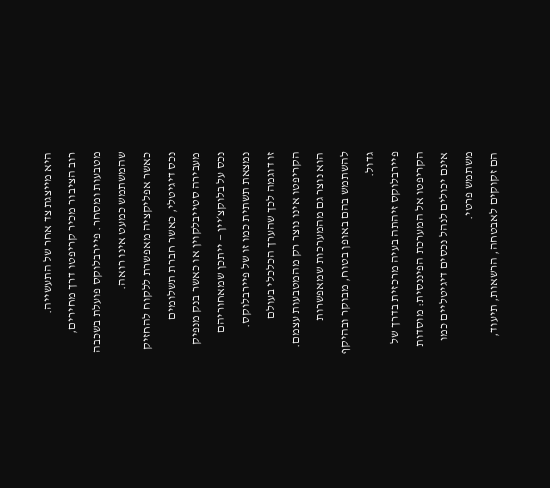היא מייצגת צד אחר של התעשייה.
רוב הציבור מכיר קריפטו דרך מחירים, מטבעות ומסחר. פיירבלוקס פועלת בשכבה שהמשתמש כמעט אינו רואה.
כאשר אפליקציה מאפשרת ללקוח להחזיק נכס דיגיטלי, כאשר חברת תשלומים מעבירה סטייבלקוין או כאשר בנק מנפיק נכס על בלוקצ׳יין — ייתכן שמאחוריהם נמצאת תשתית כמו זו של פיירבלוקס.
זו דוגמה לכך שהערך הכלכלי בעולם הקריפטו אינו נוצר רק מהמטבעות עצמם. הוא נוצר גם מהמערכות שמאפשרות להשתמש בהם באופן בטוח, מבוקר ובהיקף גדול.
פיירבלוקס זיהתה בעיה מרכזית בדרך של הקריפטו אל המערכת הפיננסית: מוסדות אינם יכולים לנהל נכסים דיגיטליים כמו משתמש פרטי.
הם זקוקים לאבטחה, הרשאות, תיעוד,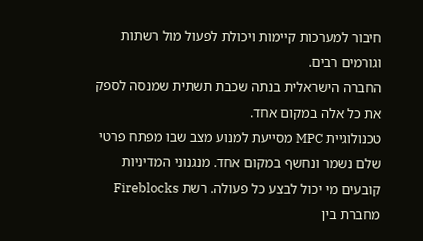חיבור למערכות קיימות ויכולת לפעול מול רשתות וגורמים רבים.
החברה הישראלית בנתה שכבת תשתית שמנסה לספק את כל אלה במקום אחד.
טכנולוגיית MPC מסייעת למנוע מצב שבו מפתח פרטי שלם נשמר ונחשף במקום אחד. מנגנוני המדיניות קובעים מי יכול לבצע כל פעולה. רשת Fireblocks מחברת בין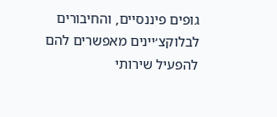גופים פיננסיים, והחיבורים לבלוקצ׳יינים מאפשרים להם להפעיל שירותי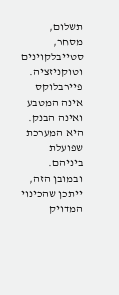תשלום, מסחר, סטייבלקוינים וטוקניזציה.
פיירבלוקס אינה המטבע ואינה הבנק. היא המערכת שפועלת ביניהם.
ובמובן הזה, ייתכן שהכינוי המדויק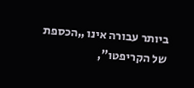ביותר עבורה אינו „הכספת של הקריפטו”,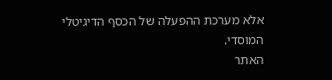אלא מערכת ההפעלה של הכסף הדיגיטלי המוסדי.
האתר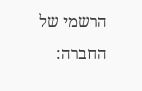הרשמי של החברה: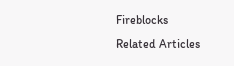Fireblocks
Related Articles